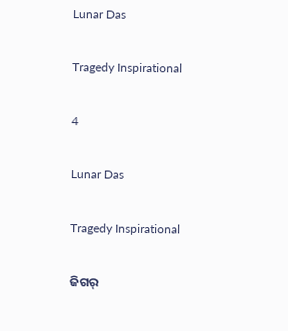Lunar Das

Tragedy Inspirational

4

Lunar Das

Tragedy Inspirational

ଜିଗର୍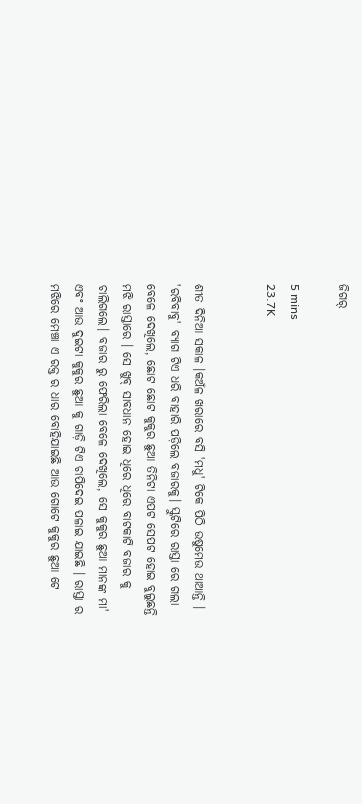ଜିଗର୍

5 mins
23.7K


ଶୀତ ଦିନିଆ ସକାଳ ।କଅଁଳ ଖରାରେ ବସି 'ମଧୁ' ଟିକେ ପିଠି ଉଷୁମେଉ ଥାଆନ୍ତି । 'ରବିବାବୁ' ବ୍ୟାଗ ଟିଏ ଧରି ବାହାରି ପଡ଼ିଲେ ବଜାରକୁ। ସ୍କୁଟିରେ ରାସ୍ତା ରେ ଗଲା ବେଳେ ଦେଖିଲେ, ଛୋଟ ଛୋଟ କୁକୁର ଛୁଆ ତିନିଟା ଏପଟ ସେପଟ ହୋଇ ବୁଲୁଛନ୍ତି ମଝି ରାସ୍ତାରେ । ସେ ଖୁବ୍ ସାବଧାନ ହୋଇ ଧିରେ ଧିରେ ବାଟକାଟି ବଜାର କୁ ଚାଲିଗଲେ। ବଜାର ରୁ ଫେରିଲା ବେଳେ ଦେଖିଲେ, ସେ କୁକୁର ଛୁଆ ମାନଙ୍କ ମା' ଏବଂ ଆଉ ଦୁଇଟା କୁକୁର ଛୁଆ କୁ ଗାଡ଼ି ଟିଏ ଚାପିଦେଇ ପଳାଇ ଯାଇଛି । ରାସ୍ତା ର ମଝିରେ ମେଞ୍ଚା ଏ ରକ୍ତ ର ଧାର ବୋହିଯାଇଛି ଆଉ ଗୋଟେ କୁକୁର ଛୁଆ ଟେ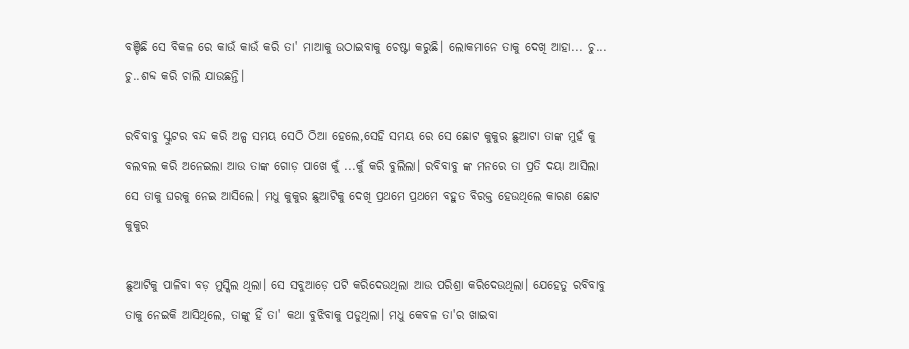ବଞ୍ଚିଛି ସେ ବିକଳ ରେ କାଉଁ କାଉଁ କରି ତା' ମାଆକୁ ଉଠାଇବାକୁ ଚେଷ୍ଟା କରୁଛି। ଲୋକମାନେ ତାକୁ ଦେଖି ଆହା... ଚୁ... ଚୁ..ଶବ୍ଦ କରି ଚାଲି ଯାଉଛନ୍ତି।

ରବିବାବୁ ସ୍କୁଟର ବନ୍ଦ କରି ଅଳ୍ପ ସମୟ ସେଠି ଠିଆ ହେଲେ,ସେହି ସମୟ ରେ ସେ ଛୋଟ କୁକୁର ଛୁଆଟା ତାଙ୍କ ମୁହଁ କୁ ବଲବଲ କରି ଅନେଇଲା ଆଉ ତାଙ୍କ ଗୋଡ଼ ପାଖେ କୁଁ ...କୁଁ କରି ବୁଲିଲା। ରବିବାବୁ ଙ୍କ ମନରେ ତା ପ୍ରତି ଦୟା ଆସିଲା ସେ ତାକୁ ଘରକୁ ନେଇ ଆସିଲେ। ମଧୁ କୁକୁର ଛୁଆଟିକୁ ଦେଖି ପ୍ରଥମେ ପ୍ରଥମେ ବହୁତ ବିରକ୍ତ ହେଉଥିଲେ କାରଣ ଛୋଟ କୁକୁର

ଛୁଆଟିକୁ ପାଳିବା ବଡ଼ ମୁସ୍କିଲ ଥିଲା। ସେ ସବୁଆଡ଼େ ପଟି କରିଦେଉଥିଲା ଆଉ ପରିଶ୍ରା କରିଦେଉଥିଲା। ଯେହେତୁ ରବିବାବୁ ତାକୁ ନେଇକି ଆସିଥିଲେ, ତାଙ୍କୁ ହିଁ ତା' କଥା ବୁଝିବାକୁ ପଡୁଥିଲା। ମଧୁ କେବଳ ତା'ର ଖାଇବା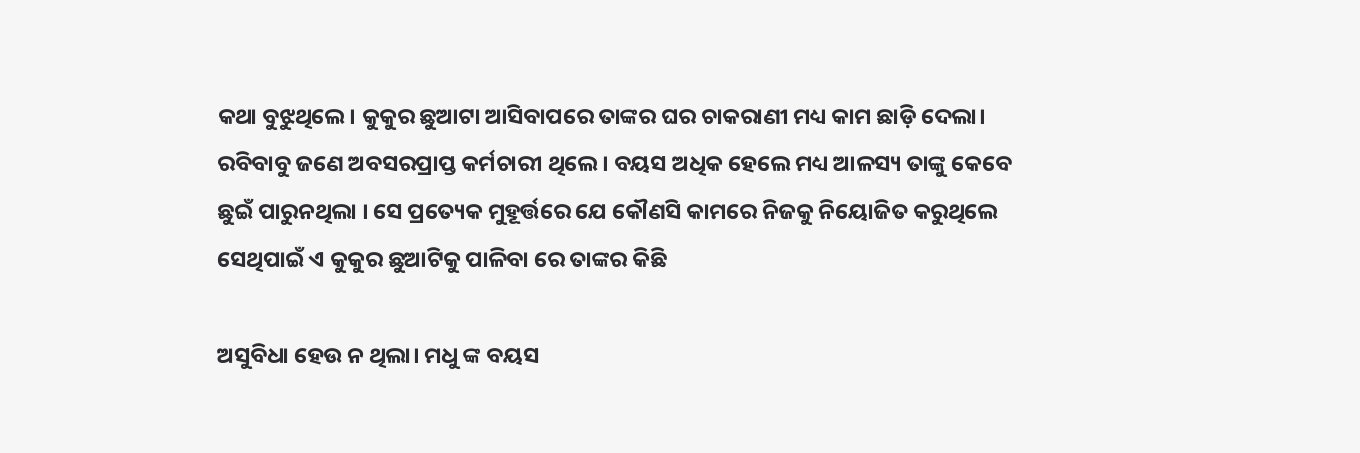କଥା ବୁଝୁଥିଲେ। କୁକୁର ଛୁଆଟା ଆସିବାପରେ ତାଙ୍କର ଘର ଚାକରାଣୀ ମଧ୍ୟ କାମ ଛାଡ଼ି ଦେଲା। ରବିବାବୁ ଜଣେ ଅବସରପ୍ରାପ୍ତ କର୍ମଚାରୀ ଥିଲେ। ବୟସ ଅଧିକ ହେଲେ ମଧ୍ୟ ଆଳସ୍ୟ ତାଙ୍କୁ କେବେ ଛୁଇଁ ପାରୁନଥିଲା । ସେ ପ୍ରତ୍ୟେକ ମୁହୂର୍ତ୍ତରେ ଯେ କୌଣସି କାମରେ ନିଜକୁ ନିୟୋଜିତ କରୁଥିଲେ ସେଥିପାଇଁ ଏ କୁକୁର ଛୁଆଟିକୁ ପାଳିବା ରେ ତାଙ୍କର କିଛି

ଅସୁବିଧା ହେଉ ନ ଥିଲା। ମଧୁ ଙ୍କ ବୟସ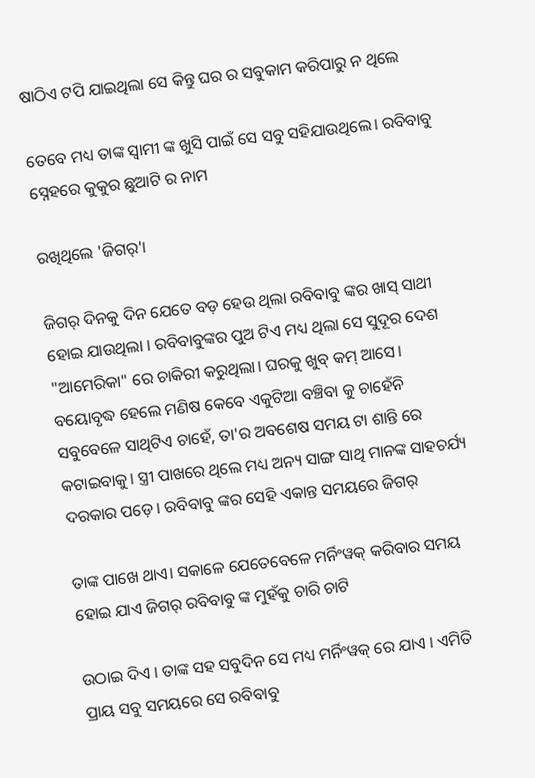ଷାଠିଏ ଟପି ଯାଇଥିଲା ସେ କିନ୍ତୁ ଘର ର ସବୁକାମ କରିପାରୁ ନ ଥିଲେ

ତେବେ ମଧ୍ୟ ତାଙ୍କ ସ୍ବାମୀ ଙ୍କ ଖୁସି ପାଇଁ ସେ ସବୁ ସହିଯାଉଥିଲେ। ରବିବାବୁ ସ୍ନେହରେ କୁକୁର ଛୁଆଟି ର ନାମ

ରଖିଥିଲେ 'ଜିଗର୍'।

ଜିଗର୍ ଦିନକୁ ଦିନ ଯେତେ ବଡ଼ ହେଉ ଥିଲା ରବିବାବୁ ଙ୍କର ଖାସ୍ ସାଥୀ ହୋଇ ଯାଉଥିଲା । ରବିବାବୁଙ୍କର ପୁଅ ଟିଏ ମଧ୍ୟ ଥିଲା ସେ ସୁଦୂର ଦେଶ "ଆମେରିକା" ରେ ଚାକିରୀ କରୁଥିଲା। ଘରକୁ ଖୁବ୍ କମ୍ ଆସେ। ବୟୋବୃଦ୍ଧ ହେଲେ ମଣିଷ କେବେ ଏକୁଟିଆ ବଞ୍ଚିବା କୁ ଚାହେଁନି ସବୁବେଳେ ସାଥିଟିଏ ଚାହେଁ, ତା'ର ଅବଶେଷ ସମୟ ଟା ଶାନ୍ତି ରେ କଟାଇବାକୁ। ସ୍ତ୍ରୀ ପାଖରେ ଥିଲେ ମଧ୍ୟ ଅନ୍ୟ ସାଙ୍ଗ ସାଥି ମାନଙ୍କ ସାହଚର୍ଯ୍ୟ ଦରକାର ପଡ଼େ। ରବିବାବୁ ଙ୍କର ସେହି ଏକାନ୍ତ ସମୟରେ ଜିଗର୍

ତାଙ୍କ ପାଖେ ଥାଏ। ସକାଳେ ଯେତେବେଳେ ମର୍ନିଂୱକ୍ କରିବାର ସମୟ ହୋଇ ଯାଏ ଜିଗର୍ ରବିବାବୁ ଙ୍କ ମୁହଁକୁ ଚାରି ଚାଟି

ଉଠାଇ ଦିଏ । ତାଙ୍କ ସହ ସବୁଦିନ ସେ ମଧ୍ୟ ମର୍ନିଂୱକ୍ ରେ ଯାଏ । ଏମିତି ପ୍ରାୟ ସବୁ ସମୟରେ ସେ ରବିବାବୁ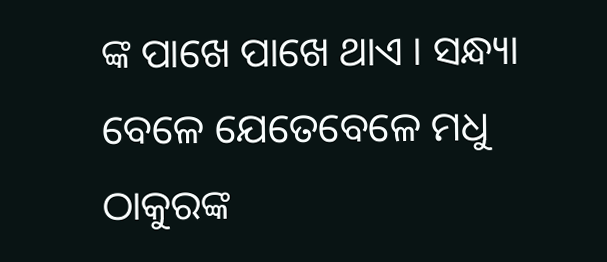ଙ୍କ ପାଖେ ପାଖେ ଥାଏ । ସନ୍ଧ୍ୟା ବେଳେ ଯେତେବେଳେ ମଧୁ ଠାକୁରଙ୍କ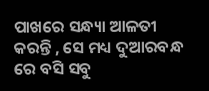ପାଖରେ ସନ୍ଧ୍ୟା ଆଳତୀ କରନ୍ତି , ସେ ମଧ୍ୟ ଦୁଆରବନ୍ଧ ରେ ବସି ସବୁ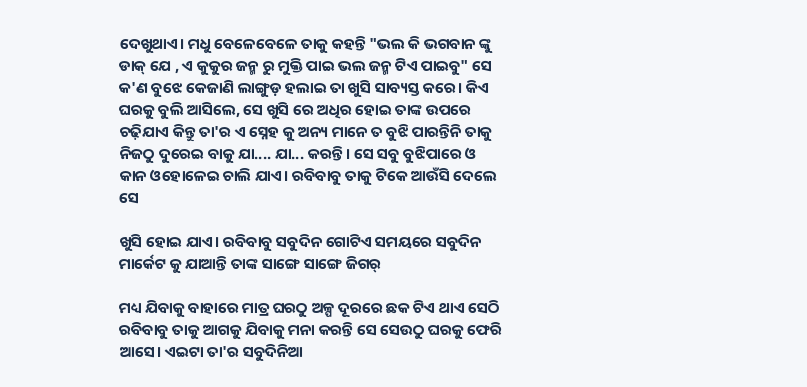ଦେଖୁଥାଏ। ମଧୁ ବେଳେବେଳେ ତାକୁ କହନ୍ତି "ଭଲ କି ଭଗବାନ ଙ୍କୁ ଡାକ୍ ଯେ , ଏ କୁକୁର ଜନ୍ମ ରୁ ମୁକ୍ତି ପାଇ ଭଲ ଜନ୍ମ ଟିଏ ପାଇବୁ" ସେ କ'ଣ ବୁଝେ କେଜାଣି ଲାଙ୍ଗୁଡ଼ ହଲାଇ ତା ଖୁସି ସାବ୍ୟସ୍ତ କରେ। କିଏ ଘରକୁ ବୁଲି ଆସିଲେ, ସେ ଖୁସି ରେ ଅଧିର ହୋଇ ତାଙ୍କ ଉପରେ ଚଢ଼ିଯାଏ କିନ୍ତୁ ତା'ର ଏ ସ୍ନେହ କୁ ଅନ୍ୟ ମାନେ ତ ବୁଝି ପାରନ୍ତିନି ତାକୁ ନିଜଠୁ ଦୁରେଇ ବାକୁ ଯା.... ଯା... କରନ୍ତି। ସେ ସବୁ ବୁଝିପାରେ ଓ କାନ ଓହୋଳେଇ ଚାଲି ଯାଏ। ରବିବାବୁ ତାକୁ ଟିକେ ଆଉଁସି ଦେଲେ ସେ

ଖୁସି ହୋଇ ଯାଏ। ରବିବାବୁ ସବୁଦିନ ଗୋଟିଏ ସମୟରେ ସବୁଦିନ ମାର୍କେଟ କୁ ଯାଆନ୍ତି ତାଙ୍କ ସାଙ୍ଗେ ସାଙ୍ଗେ ଜିଗର୍

ମଧ୍ୟ ଯିବାକୁ ବାହାରେ ମାତ୍ର ଘରଠୁ ଅଳ୍ପ ଦୂରରେ ଛକ ଟିଏ ଥାଏ ସେଠି ରବିବାବୁ ତାକୁ ଆଗକୁ ଯିବାକୁ ମନା କରନ୍ତି ସେ ସେଉଠୁ ଘରକୁ ଫେରି ଆସେ। ଏଇଟା ତା'ର ସବୁଦିନିଆ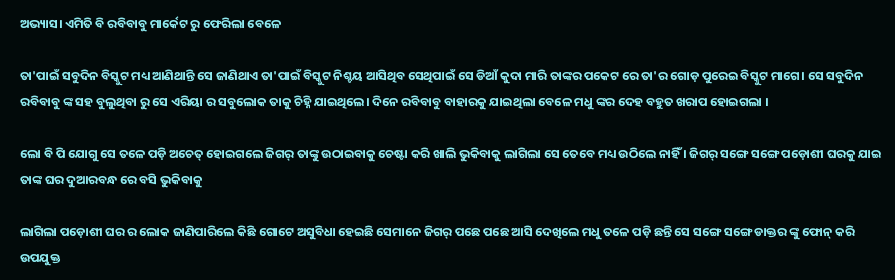ଅଭ୍ୟାସ। ଏମିତି ବି ରବିବାବୁ ମାର୍କେଟ ରୁ ଫେରିଲା ବେଳେ

ତା'ପାଇଁ ସବୁଦିନ ବିସ୍କୁଟ ମଧ୍ୟ ଆଣିଥାନ୍ତି ସେ ଜାଣିଥାଏ ତା'ପାଇଁ ବିସ୍କୁଟ ନିଶ୍ଚୟ ଆସିଥିବ ସେଥିପାଇଁ ସେ ଡିଆଁ କୁଦା ମାରି ତାଙ୍କର ପକେଟ ରେ ତା'ର ଗୋଡ଼ ପୁରେଇ ବିସ୍କୁଟ ମାଗେ। ସେ ସବୁଦିନ ରବିବାବୁ ଙ୍କ ସହ ବୁଲୁଥିବା ରୁ ସେ ଏରିୟା ର ସବୁଲୋକ ତାକୁ ଚିହ୍ନି ଯାଇଥିଲେ। ଦିନେ ରବିବାବୁ ବାହାରକୁ ଯାଇଥିଲା ବେଳେ ମଧୁ ଙ୍କର ଦେହ ବହୁତ ଖରାପ ହୋଇଗଲା ।

ଲୋ ବି ପି ଯୋଗୁ ସେ ତଳେ ପଡ଼ି ଅଚେତ୍ ହୋଇଗଲେ ଜିଗର୍ ତାଙ୍କୁ ଉଠାଇବାକୁ ଚେଷ୍ଟା କରି ଖାଲି ଭୁକିବାକୁ ଲାଗିଲା ସେ ତେବେ ମଧ୍ୟ ଉଠିଲେ ନାହିଁ । ଜିଗର୍ ସଙ୍ଗେ ସଙ୍ଗେ ପଡ଼ୋଶୀ ଘରକୁ ଯାଇ ତାଙ୍କ ଘର ଦୁଆରବନ୍ଧ ରେ ବସି ଭୁକିବାକୁ

ଲାଗିଲା ପଡ଼ୋଶୀ ଘର ର ଲୋକ ଜାଣିପାରିଲେ କିଛି ଗୋଟେ ଅସୁବିଧା ହେଇଛି ସେମାନେ ଜିଗର୍ ପଛେ ପଛେ ଆସି ଦେଖିଲେ ମଧୁ ତଳେ ପଡ଼ି ଛନ୍ତି ସେ ସଙ୍ଗେ ସଙ୍ଗେ ଡାକ୍ତର ଙ୍କୁ ଫୋନ୍ କରି ଉପଯୁକ୍ତ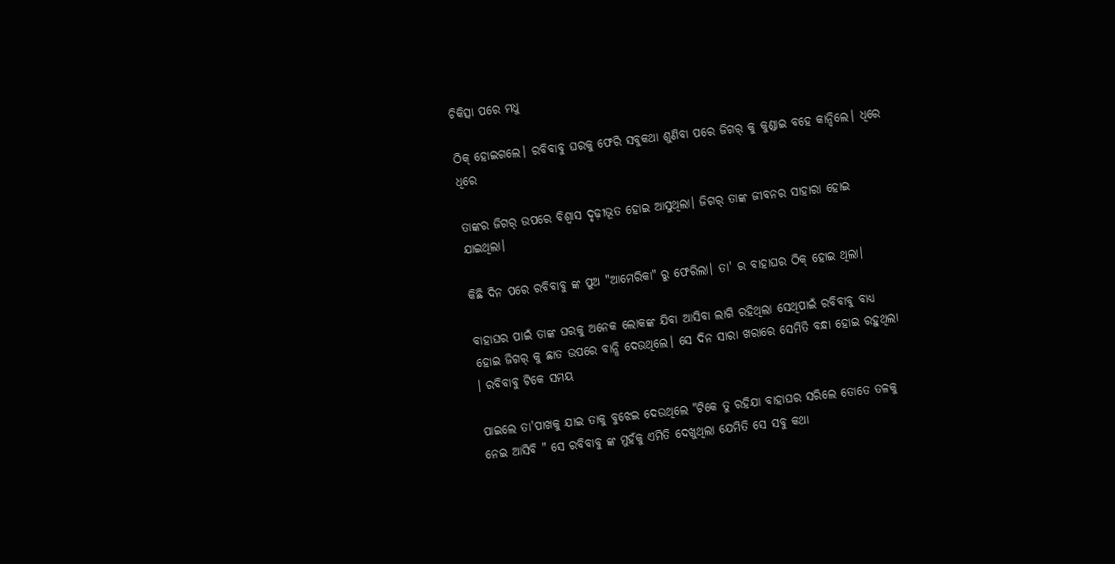ଚିକିତ୍ସା ପରେ ମଧୁ

ଠିକ୍ ହୋଇଗଲେ। ରବିବାବୁ ଘରକୁ ଫେରି ସବୁକଥା ଶୁଣିବା ପରେ ଜିଗର୍ କୁ କୁଣ୍ଡାଇ ବହେ କାନ୍ଦିଲେ। ଧିରେ ଧିରେ

ତାଙ୍କର ଜିଗର୍ ଉପରେ ବିଶ୍ୱାସ ଦୃଢ଼ୀଭୂତ ହୋଇ ଆସୁଥିଲା। ଜିଗର୍ ତାଙ୍କ ଜୀବନର ସାହାରା ହୋଇ ଯାଇଥିଲା।

କିଛି ଦିନ ପରେ ରବିବାବୁ ଙ୍କ ପୁଅ "ଆମେରିକା" ରୁ ଫେରିଲା। ତା' ର ବାହାଘର ଠିକ୍ ହୋଇ ଥିଲା।

ବାହାଘର ପାଇଁ ତାଙ୍କ ଘରକୁ ଅନେକ ଲୋକଙ୍କ ଯିବା ଆସିବା ଲାଗି ରହିଥିଲା ସେଥିପାଇଁ ରବିବାବୁ ବାଧ୍ୟ ହୋଇ ଜିଗର୍ କୁ ଛାତ ଉପରେ ବାନ୍ଧି ଦେଉଥିଲେ। ସେ ଦିନ ସାରା ଖରାରେ ସେମିତି ବନ୍ଧା ହୋଇ ରହୁଥିଲା । ରବିବାବୁ ଟିକେ ସମୟ

ପାଇଲେ ତା'ପାଖକୁ ଯାଇ ତାକୁ ବୁଝେଇ ଦେଉଥିଲେ "ଟିକେ ତୁ ରହିଯା ବାହାଘର ସରିଲେ ତୋତେ ତଳକୁ ନେଇ ଆସିବି " ସେ ରବିବାବୁ ଙ୍କ ମୁହଁକୁ ଏମିତି ଦେଖୁଥିଲା ଯେମିତି ସେ ସବୁ କଥା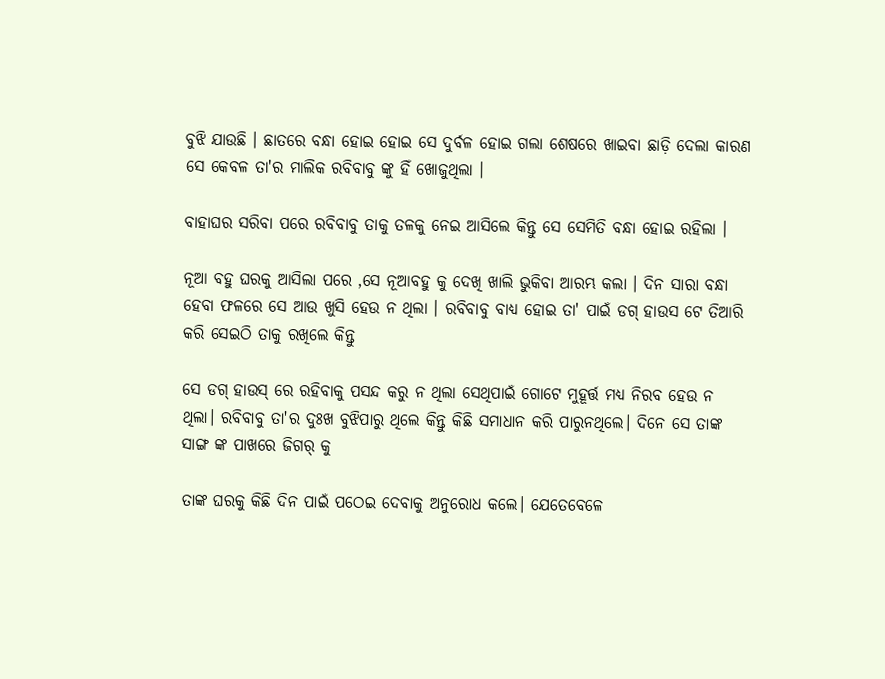ବୁଝି ଯାଉଛି । ଛାତରେ ବନ୍ଧା ହୋଇ ହୋଇ ସେ ଦୁର୍ବଳ ହୋଇ ଗଲା ଶେଷରେ ଖାଇବା ଛାଡ଼ି ଦେଲା କାରଣ ସେ କେବଳ ତା'ର ମାଲିକ ରବିବାବୁ ଙ୍କୁ ହିଁ ଖୋଜୁଥିଲା ।

ବାହାଘର ସରିବା ପରେ ରବିବାବୁ ତାକୁ ତଳକୁ ନେଇ ଆସିଲେ କିନ୍ତୁ ସେ ସେମିତି ବନ୍ଧା ହୋଇ ରହିଲା ।

ନୂଆ ବହୁ ଘରକୁ ଆସିଲା ପରେ ,ସେ ନୂଆବହୁ କୁ ଦେଖି ଖାଲି ଭୁକିବା ଆରମ୍ଭ କଲା । ଦିନ ସାରା ବନ୍ଧା ହେବା ଫଳରେ ସେ ଆଉ ଖୁସି ହେଉ ନ ଥିଲା । ରବିବାବୁ ବାଧ୍ୟ ହୋଇ ତା' ପାଇଁ ଡଗ୍ ହାଉସ ଟେ ତିଆରି କରି ସେଇଠି ତାକୁ ରଖିଲେ କିନ୍ତୁ

ସେ ଡଗ୍ ହାଉସ୍ ରେ ରହିବାକୁ ପସନ୍ଦ କରୁ ନ ଥିଲା ସେଥିପାଇଁ ଗୋଟେ ମୁହୂର୍ତ୍ତ ମଧ୍ୟ ନିରବ ହେଉ ନ ଥିଲା। ରବିବାବୁ ତା'ର ଦୁଃଖ ବୁଝିପାରୁ ଥିଲେ କିନ୍ତୁ କିଛି ସମାଧାନ କରି ପାରୁନଥିଲେ। ଦିନେ ସେ ତାଙ୍କ ସାଙ୍ଗ ଙ୍କ ପାଖରେ ଜିଗର୍ କୁ

ତାଙ୍କ ଘରକୁ କିଛି ଦିନ ପାଇଁ ପଠେଇ ଦେବାକୁ ଅନୁରୋଧ କଲେ। ଯେତେବେଳେ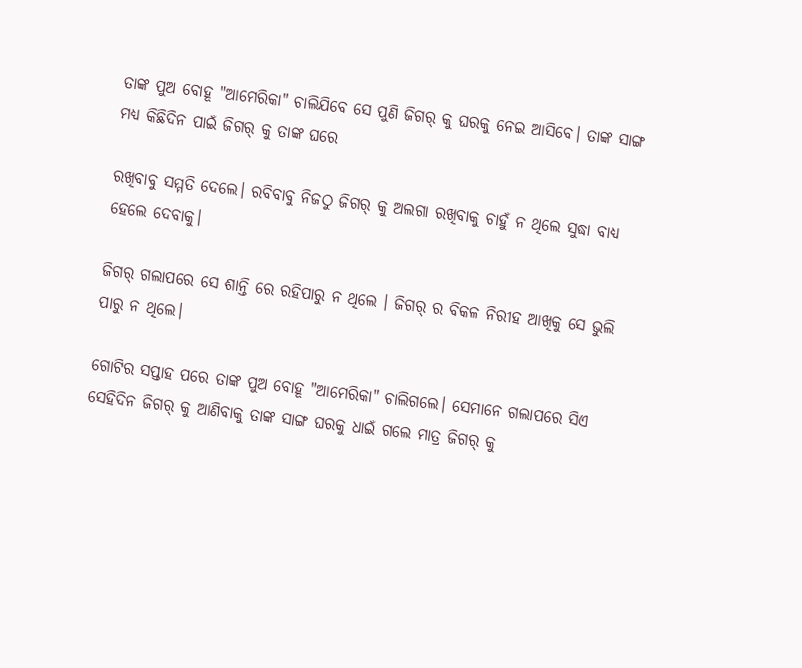ତାଙ୍କ ପୁଅ ବୋହୂ "ଆମେରିକା" ଚାଲିଯିବେ ସେ ପୁଣି ଜିଗର୍ କୁ ଘରକୁ ନେଇ ଆସିବେ। ତାଙ୍କ ସାଙ୍ଗ ମଧ୍ୟ କିଛିଦିନ ପାଇଁ ଜିଗର୍ କୁ ତାଙ୍କ ଘରେ

ରଖିବାବୁ ସମ୍ମତି ଦେଲେ। ରବିବାବୁ ନିଜଠୁ ଜିଗର୍ କୁ ଅଲଗା ରଖିବାକୁ ଚାହୁଁ ନ ଥିଲେ ସୁଦ୍ଧା ବାଧ୍ୟ ହେଲେ ଦେବାକୁ।

ଜିଗର୍ ଗଲାପରେ ସେ ଶାନ୍ତି ରେ ରହିପାରୁ ନ ଥିଲେ । ଜିଗର୍ ର ବିକଳ ନିରୀହ ଆଖିକୁ ସେ ଭୁଲି ପାରୁ ନ ଥିଲେ।

ଗୋଟିର ସପ୍ତାହ ପରେ ତାଙ୍କ ପୁଅ ବୋହୂ "ଆମେରିକା" ଚାଲିଗଲେ। ସେମାନେ ଗଲାପରେ ସିଏ ସେହିଦିନ ଜିଗର୍ କୁ ଆଣିବାକୁ ତାଙ୍କ ସାଙ୍ଗ ଘରକୁ ଧାଇଁ ଗଲେ ମାତ୍ର ଜିଗର୍ କୁ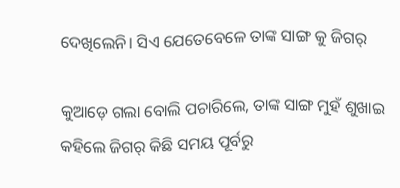ଦେଖିଲେନି। ସିଏ ଯେତେବେଳେ ତାଙ୍କ ସାଙ୍ଗ କୁ ଜିଗର୍

କୁଆଡ଼େ ଗଲା ବୋଲି ପଚାରିଲେ, ତାଙ୍କ ସାଙ୍ଗ ମୁହଁ ଶୁଖାଇ କହିଲେ ଜିଗର୍ କିଛି ସମୟ ପୂର୍ବରୁ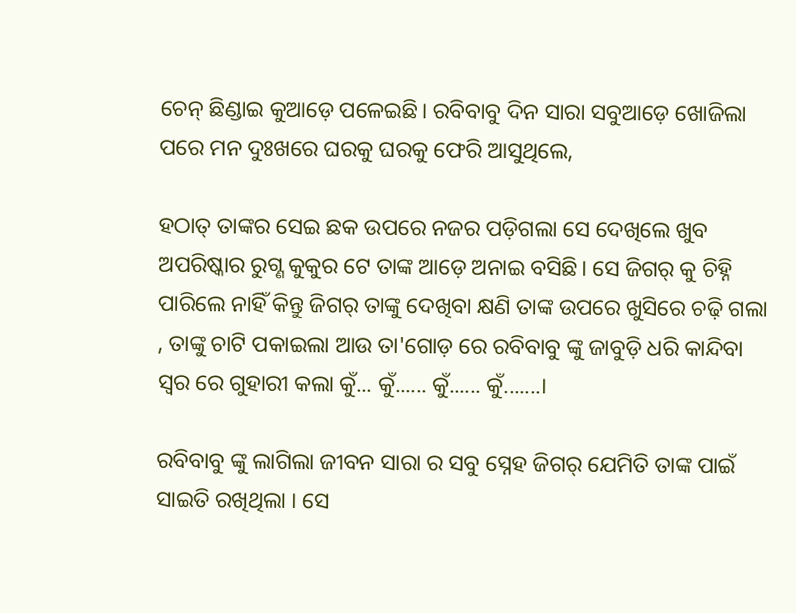ଚେନ୍ ଛିଣ୍ଡାଇ କୁଆଡ଼େ ପଳେଇଛି। ରବିବାବୁ ଦିନ ସାରା ସବୁଆଡ଼େ ଖୋଜିଲା ପରେ ମନ ଦୁଃଖରେ ଘରକୁ ଘରକୁ ଫେରି ଆସୁଥିଲେ,

ହଠାତ୍ ତାଙ୍କର ସେଇ ଛକ ଉପରେ ନଜର ପଡ଼ିଗଲା ସେ ଦେଖିଲେ ଖୁବ ଅପରିଷ୍କାର ରୁଗ୍ଣ କୁକୁର ଟେ ତାଙ୍କ ଆଡ଼େ ଅନାଇ ବସିଛି। ସେ ଜିଗର୍ କୁ ଚିହ୍ନି ପାରିଲେ ନାହିଁ କିନ୍ତୁ ଜିଗର୍ ତାଙ୍କୁ ଦେଖିବା କ୍ଷଣି ତାଙ୍କ ଉପରେ ଖୁସିରେ ଚଢ଼ି ଗଲା , ତାଙ୍କୁ ଚାଟି ପକାଇଲା ଆଉ ତା'ଗୋଡ଼ ରେ ରବିବାବୁ ଙ୍କୁ ଜାବୁଡ଼ି ଧରି କାନ୍ଦିବା ସ୍ୱର ରେ ଗୁହାରୀ କଲା କୁଁ... କୁଁ...... କୁଁ...... କୁଁ.......।

ରବିବାବୁ ଙ୍କୁ ଲାଗିଲା ଜୀବନ ସାରା ର ସବୁ ସ୍ନେହ ଜିଗର୍ ଯେମିତି ତାଙ୍କ ପାଇଁ ସାଇତି ରଖିଥିଲା । ସେ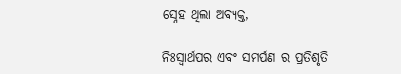ସ୍ନେହ ଥିଲା ଅବ୍ୟକ୍ତ,

ନିଃସ୍ୱାର୍ଥପର ଏବଂ ସମର୍ପଣ ର ପ୍ରତିଶୃତି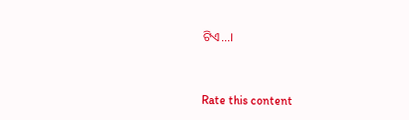ଟିଏ...।


Rate this content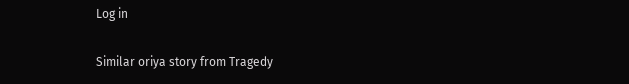Log in

Similar oriya story from Tragedy